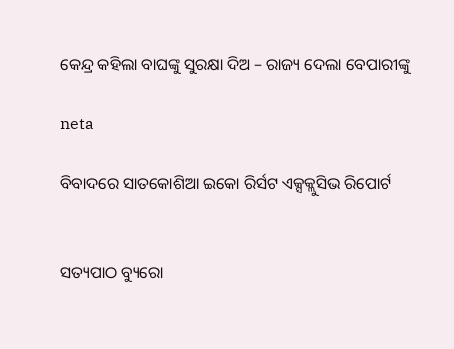କେନ୍ଦ୍ର କହିଲା ବାଘଙ୍କୁ ସୁରକ୍ଷା ଦିଅ – ରାଜ୍ୟ ଦେଲା ବେପାରୀଙ୍କୁ

neta

ବିବାଦରେ ସାତକୋଶିଆ ଇକୋ ରିର୍ସଟ ଏକ୍ସକ୍ଲୁସିଭ ରିପୋର୍ଟ


ସତ୍ୟପାଠ ବ୍ୟୁରୋ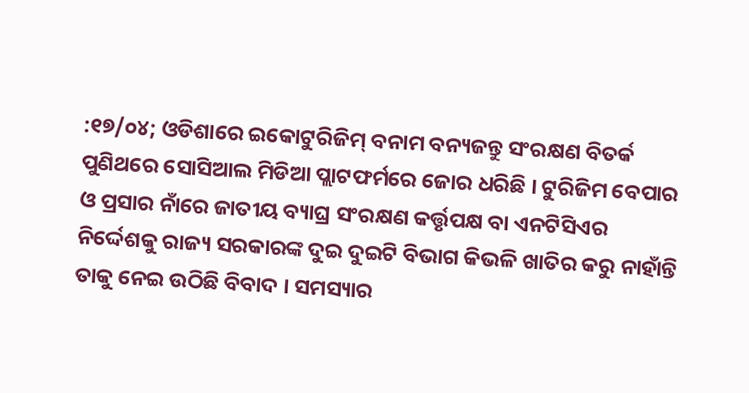:୧୭/୦୪; ଓଡିଶାରେ ଇକୋଟୁରିଜିମ୍ ବନାମ ବନ୍ୟଜନ୍ତୁ ସଂରକ୍ଷଣ ବିତର୍କ ପୁଣିଥରେ ସୋସିଆଲ ମିଡିଆ ପ୍ଲାଟଫର୍ମରେ ଜୋର ଧରିଛି । ଟୁରିଜିମ ବେପାର ଓ ପ୍ରସାର ନାଁରେ ଜାତୀୟ ବ୍ୟାଘ୍ର ସଂରକ୍ଷଣ କର୍ତ୍ତୃପକ୍ଷ ବା ଏନଟିସିଏର ନିର୍ଦ୍ଦେଶକୁ ରାଜ୍ୟ ସରକାରଙ୍କ ଦୁଇ ଦୁଇଟି ବିଭାଗ କିଭଳି ଖାତିର କରୁ ନାହାଁନ୍ତି ତାକୁ ନେଇ ଉଠିଛି ବିବାଦ । ସମସ୍ୟାର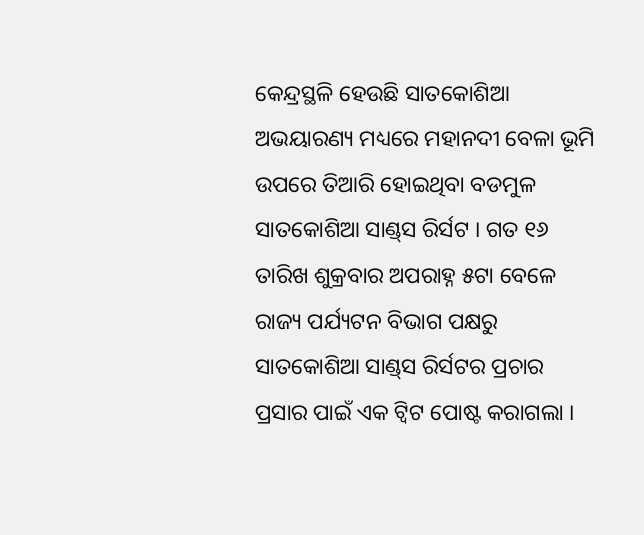କେନ୍ଦ୍ରସ୍ଥଳି ହେଉଛି ସାତକୋଶିଆ ଅଭୟାରଣ୍ୟ ମଧ୍ୟରେ ମହାନଦୀ ବେଳା ଭୂମି ଉପରେ ତିଆରି ହୋଇଥିବା ବଡମୁଳ ସାତକୋଶିଆ ସାଣ୍ଡ୍‌ସ ରିର୍ସଟ । ଗତ ୧୬ ତାରିଖ ଶୁକ୍ରବାର ଅପରାହ୍ନ ୫ଟା ବେଳେ ରାଜ୍ୟ ପର୍ଯ୍ୟଟନ ବିଭାଗ ପକ୍ଷରୁ ସାତକୋଶିଆ ସାଣ୍ଡ୍‌ସ ରିର୍ସଟର ପ୍ରଚାର ପ୍ରସାର ପାଇଁ ଏକ ଟ୍ୱିଟ ପୋଷ୍ଟ କରାଗଲା ।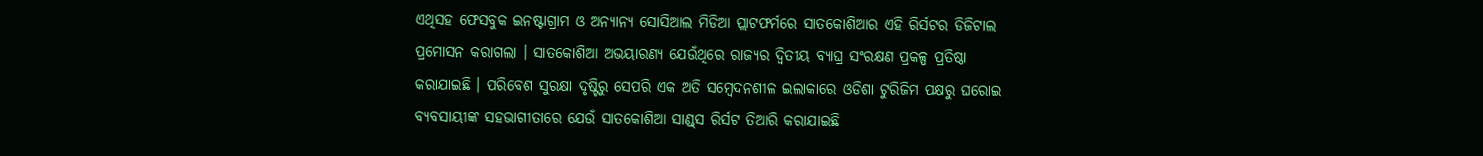ଏଥିସହ ଫେସବୁକ ଇନଷ୍ଟାଗ୍ରାମ ଓ ଅନ୍ୟାନ୍ୟ ସୋସିଆଲ ମିଡିଆ ପ୍ଲାଟଫର୍ମରେ ସାତକୋଶିଆର ଏହି ରିର୍ସଟର ଡିଜିଟାଲ ପ୍ରମୋସନ କରାଗଲା । ସାତକୋଶିଆ ଅଭୟାରଣ୍ୟ ଯେଉଁଥିରେ ରାଜ୍ୟର ଦ୍ୱିତୀୟ ବ୍ୟାଘ୍ର ସଂରକ୍ଷଣ ପ୍ରକଳ୍ପ ପ୍ରତିଷ୍ଠା କରାଯାଇଛି । ପରିବେଶ ସୁରକ୍ଷା ଦୃଷ୍ଟିରୁ ସେପରି ଏକ ଅତି ସମ୍ବେଦନଶୀଳ ଇଲାକାରେ ଓଡିଶା ଟୁରିଜିମ ପକ୍ଷରୁ ଘରୋଇ ବ୍ୟବସାୟୀଙ୍କ ସହଭାଗୀତାରେ ଯେଉଁ ସାତକୋଶିଆ ସାଣ୍ଡ୍‌ସ ରିର୍ସଟ ତିଆରି କରାଯାଇଛି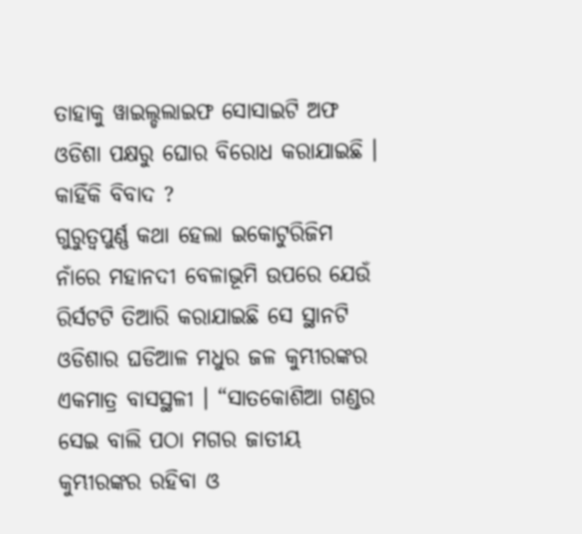ତାହାକୁ ୱାଇଲ୍ଡଲାଇଫ ସୋସାଇଟି ଅଫ ଓଡିଶା ପକ୍ଷରୁ ଘୋର ବିରୋଧ କରାଯାଇଛି ।
କାହିଁକି ବିବାଦ ?
ଗୁରୁତ୍ୱପୁର୍ଣ୍ଣ କଥା ହେଲା ଇକୋଟୁରିଜିମ ନାଁରେ ମହାନଦୀ ବେଳାଭୂମି ଉପରେ ଯେଉଁ ରିର୍ସଟଟି ତିଆରି କରାଯାଇଛି ସେ ସ୍ଥାନଟି ଓଡିଶାର ଘଡିଆଳ ମଧୁର ଜଳ କୁମ୍ଭୀରଙ୍କର ଏକମାତ୍ର ବାସସ୍ଥଳୀ । “ସାତକୋଶିଆ ଗଣ୍ଡର ସେଇ ବାଲି ପଠା ମଗର ଜାତୀୟ କୁମ୍ଭୀରଙ୍କର ରହିବା ଓ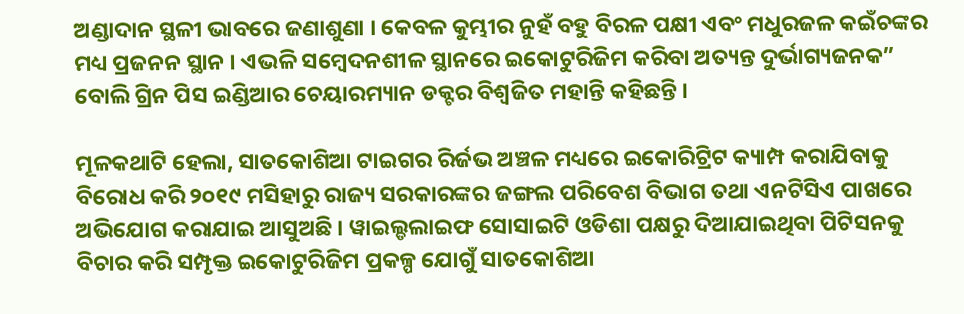ଅଣ୍ଡାଦାନ ସ୍ଥଳୀ ଭାବରେ ଜଣାଶୁଣା । କେବଳ କୁମ୍ଭୀର ନୁହଁ ବହୁ ବିରଳ ପକ୍ଷୀ ଏବଂ ମଧୁରଜଳ କଇଁଚଙ୍କର ମଧ୍ୟ ପ୍ରଜନନ ସ୍ଥାନ । ଏଭଳି ସମ୍ବେଦନଶୀଳ ସ୍ଥାନରେ ଇକୋଟୁରିଜିମ କରିବା ଅତ୍ୟନ୍ତ ଦୁର୍ଭାଗ୍ୟଜନକ” ବୋଲି ଗ୍ରିନ ପିସ ଇଣ୍ଡିଆର ଚେୟାରମ୍ୟାନ ଡକ୍ଟର ବିଶ୍ୱଜିତ ମହାନ୍ତି କହିଛନ୍ତି ।

ମୂଳକଥାଟି ହେଲା, ସାତକୋଶିଆ ଟାଇଗର ରିର୍ଜଭ ଅଞ୍ଚଳ ମଧ୍ୟରେ ଇକୋରିଟ୍ରିଟ କ୍ୟାମ୍ପ କରାଯିବାକୁ ବିରୋଧ କରି ୨୦୧୯ ମସିହାରୁ ରାଜ୍ୟ ସରକାରଙ୍କର ଜଙ୍ଗଲ ପରିବେଶ ବିଭାଗ ତଥା ଏନଟିସିଏ ପାଖରେ ଅଭିଯୋଗ କରାଯାଇ ଆସୁଅଛି । ୱାଇଲ୍ଡଲାଇଫ ସୋସାଇଟି ଓଡିଶା ପକ୍ଷରୁ ଦିଆଯାଇଥିବା ପିଟିସନକୁ ବିଚାର କରି ସମ୍ପୃକ୍ତ ଇକୋଟୁରିଜିମ ପ୍ରକଳ୍ପ ଯୋଗୁଁ ସାତକୋଶିଆ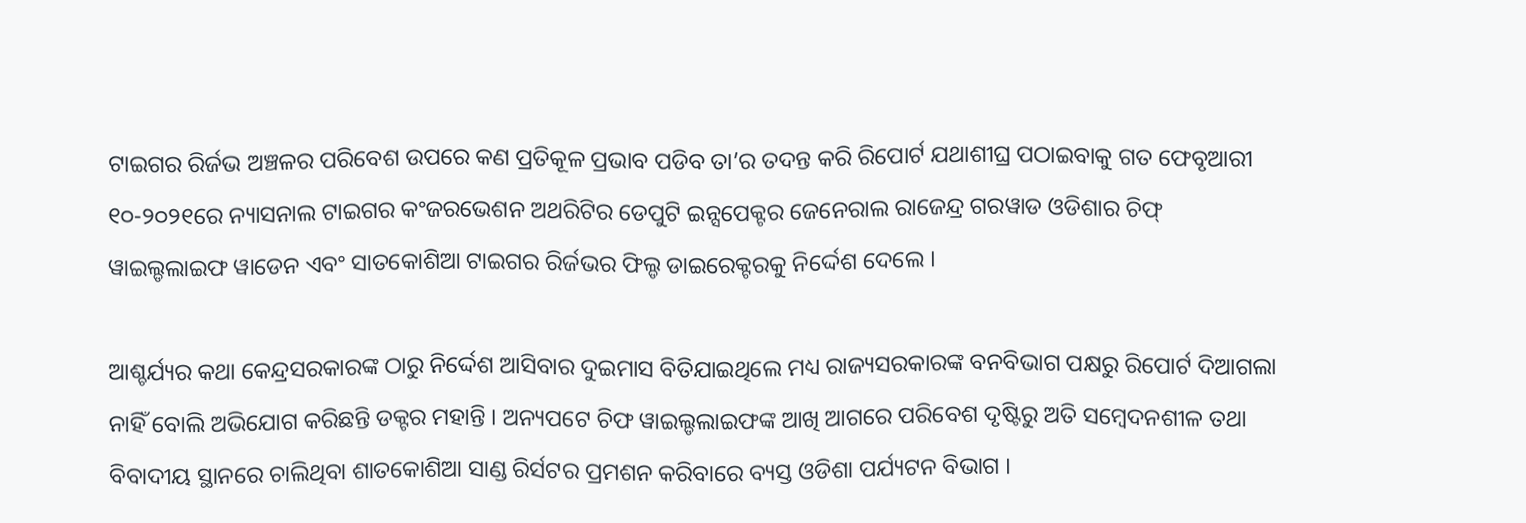ଟାଇଗର ରିର୍ଜଭ ଅଞ୍ଚଳର ପରିବେଶ ଉପରେ କଣ ପ୍ରତିକୂଳ ପ୍ରଭାବ ପଡିବ ତା’ର ତଦନ୍ତ କରି ରିପୋର୍ଟ ଯଥାଶୀଘ୍ର ପଠାଇବାକୁ ଗତ ଫେବୃଆରୀ ୧୦-୨୦୨୧ରେ ନ୍ୟାସନାଲ ଟାଇଗର କଂଜରଭେଶନ ଅଥରିଟିର ଡେପୁଟି ଇନ୍ସପେକ୍ଟର ଜେନେରାଲ ରାଜେନ୍ଦ୍ର ଗରୱାଡ ଓଡିଶାର ଚିଫ୍ ୱାଇଲ୍ଡଲାଇଫ ୱାଡେନ ଏବଂ ସାତକୋଶିଆ ଟାଇଗର ରିର୍ଜଭର ଫିଲ୍ଡ ଡାଇରେକ୍ଟରକୁ ନିର୍ଦ୍ଦେଶ ଦେଲେ ।

ଆଶ୍ଚର୍ଯ୍ୟର କଥା କେନ୍ଦ୍ରସରକାରଙ୍କ ଠାରୁ ନିର୍ଦ୍ଦେଶ ଆସିବାର ଦୁଇମାସ ବିତିଯାଇଥିଲେ ମଧ୍ୟ ରାଜ୍ୟସରକାରଙ୍କ ବନବିଭାଗ ପକ୍ଷରୁ ରିପୋର୍ଟ ଦିଆଗଲା ନାହିଁ ବୋଲି ଅଭିଯୋଗ କରିଛନ୍ତି ଡକ୍ଟର ମହାନ୍ତି । ଅନ୍ୟପଟେ ଚିଫ ୱାଇଲ୍ଡଲାଇଫଙ୍କ ଆଖି ଆଗରେ ପରିବେଶ ଦୃଷ୍ଟିରୁ ଅତି ସମ୍ବେଦନଶୀଳ ତଥା ବିବାଦୀୟ ସ୍ଥାନରେ ଚାଲିଥିବା ଶାତକୋଶିଆ ସାଣ୍ଡ ରିର୍ସଟର ପ୍ରମଶନ କରିବାରେ ବ୍ୟସ୍ତ ଓଡିଶା ପର୍ଯ୍ୟଟନ ବିଭାଗ ।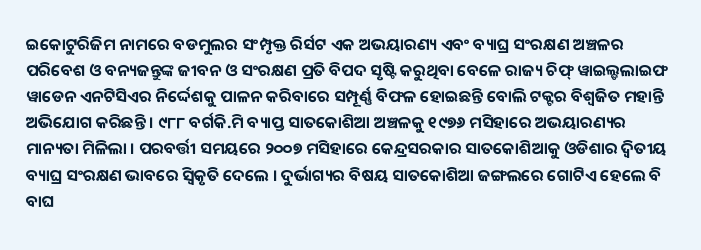ଇକୋଟୁରିଜିମ ନାମରେ ବଡମୁଲର ସଂମ୍ପୃକ୍ତ ରିର୍ସଟ ଏକ ଅଭୟାରଣ୍ୟ ଏବଂ ବ୍ୟାଘ୍ର ସଂରକ୍ଷଣ ଅଞ୍ଚଳର ପରିବେଶ ଓ ବନ୍ୟଜନ୍ତୁଙ୍କ ଜୀବନ ଓ ସଂରକ୍ଷଣ ପ୍ରତି ବିପଦ ସୃଷ୍ଟି କରୁଥିବା ବେଳେ ରାଜ୍ୟ ଚିଫ୍ ୱାଇଲ୍ଡଲାଇଫ ୱାଡେନ ଏନଟିସିଏର ନିର୍ଦ୍ଦେଶକୁ ପାଳନ କରିବାରେ ସମ୍ପୂର୍ଣ୍ଣ ବିଫଳ ହୋଇଛନ୍ତି ବୋଲି ଟକ୍ଟର ବିଶ୍ୱଜିତ ମହାନ୍ତି ଅଭିଯୋଗ କରିଛନ୍ତି । ୯୮୮ ବର୍ଗକି.ମି ବ୍ୟାପ୍ତ ସାତକୋଶିଆ ଅଞ୍ଚଳକୁ ୧୯୭୬ ମସିହାରେ ଅଭୟାରଣ୍ୟର ମାନ୍ୟତା ମିଳିଲା । ପରବର୍ତ୍ତୀ ସମୟରେ ୨୦୦୭ ମସିହାରେ କେନ୍ଦ୍ରସରକାର ସାତକୋଶିଆକୁ ଓଡିଶାର ଦ୍ୱିତୀୟ ବ୍ୟାଘ୍ର ସଂରକ୍ଷଣ ଭାବରେ ସ୍ୱିକୃତି ଦେଲେ । ଦୁର୍ଭାଗ୍ୟର ବିଷୟ ସାତକୋଶିଆ ଜଙ୍ଗଲରେ ଗୋଟିଏ ହେଲେ ବି ବାଘ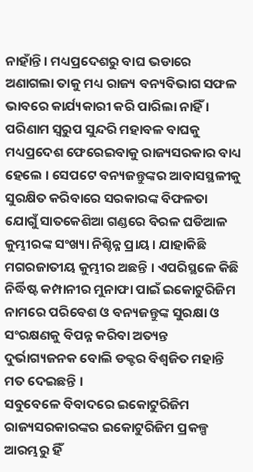ନାହାଁନ୍ତି । ମଧ୍ୟପ୍ରଦେଶରୁ ବାଘ ଭଡାରେ ଅଣାଗଲା ତାକୁ ମଧ୍ୟ ରାଜ୍ୟ ବନ୍ୟବିଭାଗ ସଫଳ ଭାବରେ କାର୍ଯ୍ୟକାରୀ କରି ପାରିଲା ନାହିଁ । ପରିଣାମ ସ୍ୱରୁପ ସୁନ୍ଦରି ମହାବଳ ବାଘକୁ ମଧ୍ୟପ୍ରଦେଶ ଫେରେଇବାକୁ ରାଜ୍ୟସରକାର ବାଧ୍ୟ ହେଲେ । ସେପଟେ ବନ୍ୟଜନ୍ତୁଙ୍କର ଆବାସସ୍ଥଳୀକୁ ସୁରକ୍ଷିତ କରିବାରେ ସରକାରଙ୍କ ବିଫଳତା ଯୋଗୁଁ ସାତକେଶିଆ ଗଣ୍ଡରେ ବିରଳ ଘଡିଆଳ କୁମ୍ଭୀରଙ୍କ ସଂଖ୍ୟା ନିଶ୍ଚିନ୍ନ ପ୍ରାୟ । ଯାହାକିଛି ମଗରଜାତୀୟ କୁମ୍ଭୀର ଅଛନ୍ତି । ଏପରିସ୍ଥଳେ କିଛି ନିର୍ଦ୍ଧିଷ୍ଟ କମ୍ପାନୀର ମୁନାଫା ପାଇଁ ଇକୋଟୁରିଜିମ ନାମରେ ପରିବେଶ ଓ ବନ୍ୟଜନ୍ତୁଙ୍କ ସୁରକ୍ଷା ଓ ସଂରକ୍ଷଣକୁ ବିପନ୍ନ କରିବା ଅତ୍ୟନ୍ତ ଦୁର୍ଭାଗ୍ୟଜନକ ବୋଲି ଡକ୍ଟର ବିଶ୍ୱଜିତ ମହାନ୍ତି ମତ ଦେଇଛନ୍ତି ।
ସବୁବେଳେ ବିବାଦରେ ଇକୋଟୁରିଜିମ
ରାଜ୍ୟସରକାରଙ୍କର ଇକୋଟୁରିଜିମ ପ୍ରକଳ୍ପ ଆରମ୍ଭରୁ ହିଁ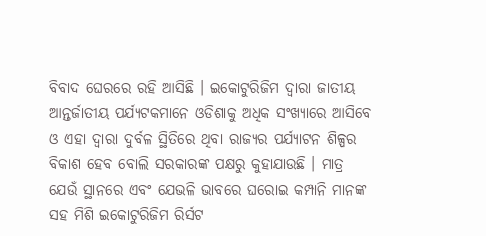ବିବାଦ ଘେରରେ ରହି ଆସିଛି । ଇକୋଟୁରିଜିମ ଦ୍ୱାରା ଜାତୀୟ ଆନ୍ତର୍ଜାତୀୟ ପର୍ଯ୍ୟଟକମାନେ ଓଡିଶାକୁ ଅଧିକ ସଂଖ୍ୟାରେ ଆସିବେ ଓ ଏହା ଦ୍ୱାରା ଦୁର୍ବଳ ସ୍ଥିତିରେ ଥିବା ରାଜ୍ୟର ପର୍ଯ୍ୟାଟନ ଶିଳ୍ପର ବିକାଶ ହେବ ବୋଲି ସରକାରଙ୍କ ପକ୍ଷରୁ କୁହାଯାଉଛି । ମାତ୍ର ଯେଉଁ ସ୍ଥାନରେ ଏବଂ ଯେଭଳି ଭାବରେ ଘରୋଇ କମ୍ପାନି ମାନଙ୍କ ସହ ମିଶି ଇକୋଟୁରିଜିମ ରିର୍ସଟ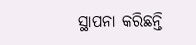ସ୍ଥାପନା କରିଛନ୍ତି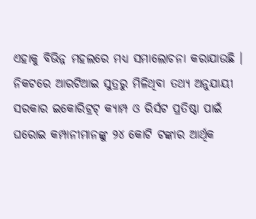ଏହାକୁ ବିଭିନ୍ନ ମହଲରେ ମଧ୍ୟ ସମାଲୋଚନା କରାଯାଉଛି । ନିକଟରେ ଆରଟିଆଇ ସୁତ୍ରରୁ ମିଳିଥିବା ତଥ୍ୟ ଅନୁଯାୟୀ ସରକାର ଇକୋରିଟ୍ରଟ୍ କ୍ୟାମ୍ପ ଓ ରିର୍ସଟ ପ୍ରତିଷ୍ଠା ପାଇଁ ଘରୋଇ କମ୍ପାନୀମାନଙ୍କୁ ୨୪ କୋଟି ଟଙ୍କାର ଆର୍ଥିକ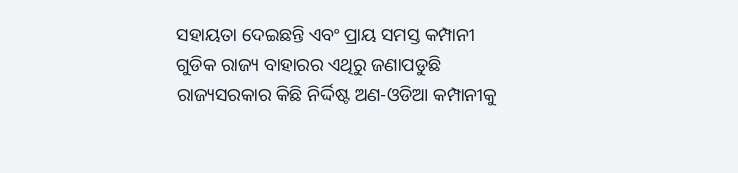ସହାୟତା ଦେଇଛନ୍ତି ଏବଂ ପ୍ରାୟ ସମସ୍ତ କମ୍ପାନୀ ଗୁଡିକ ରାଜ୍ୟ ବାହାରର ଏଥିରୁ ଜଣାପଡୁଛି ରାଜ୍ୟସରକାର କିଛି ନିର୍ଦ୍ଦିଷ୍ଟ ଅଣ-ଓଡିଆ କମ୍ପାନୀକୁ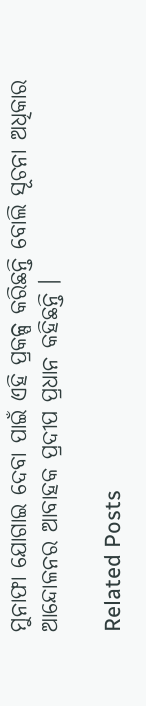ମୁନାଫା ଯୋଗାଇ ଦେବା ପାଇଁ ଏହି ପ୍ରକଳ୍ପ କରିଛନ୍ତି ବୋଲି ସୂଚନା ଅଧିକାର ଆନ୍ଦୋଳନର ଆବାହକ ପ୍ରଦୀପ ପ୍ରଧାନ କହିଛନ୍ତି ।

Related Posts